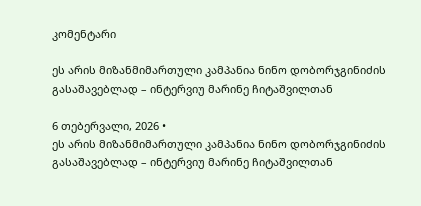კომენტარი

ეს არის მიზანმიმართული კამპანია ნინო დობორჯგინიძის გასაშავებლად – ინტერვიუ მარინე ჩიტაშვილთან

6 თებერვალი, 2026 •
ეს არის მიზანმიმართული კამპანია ნინო დობორჯგინიძის გასაშავებლად – ინტერვიუ მარინე ჩიტაშვილთან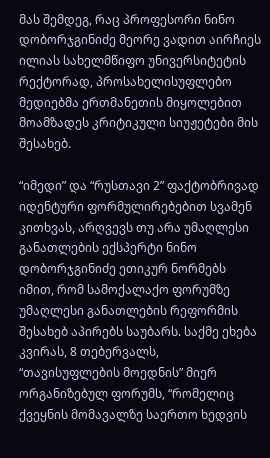მას შემდეგ, რაც პროფესორი ნინო დობორჯგინიძე მეორე ვადით აირჩიეს ილიას სახელმწიფო უნივერსიტეტის რექტორად, პროსახელისუფლებო მედიებმა ერთმანეთის მიყოლებით მოამზადეს კრიტიკული სიუჟეტები მის შესახებ.

“იმედი” და “რუსთავი 2” ფაქტობრივად იდენტური ფორმულირებებით სვამენ კითხვას, არღვევს თუ არა უმაღლესი განათლების ექსპერტი ნინო დობორჯგინიძე ეთიკურ ნორმებს იმით, რომ სამოქალაქო ფორუმზე უმაღლესი განათლების რეფორმის შესახებ აპირებს საუბარს. საქმე ეხება კვირას, 8 თებერვალს, “თავისუფლების მოედნის” მიერ ორგანიზებულ ფორუმს, “რომელიც ქვეყნის მომავალზე საერთო ხედვის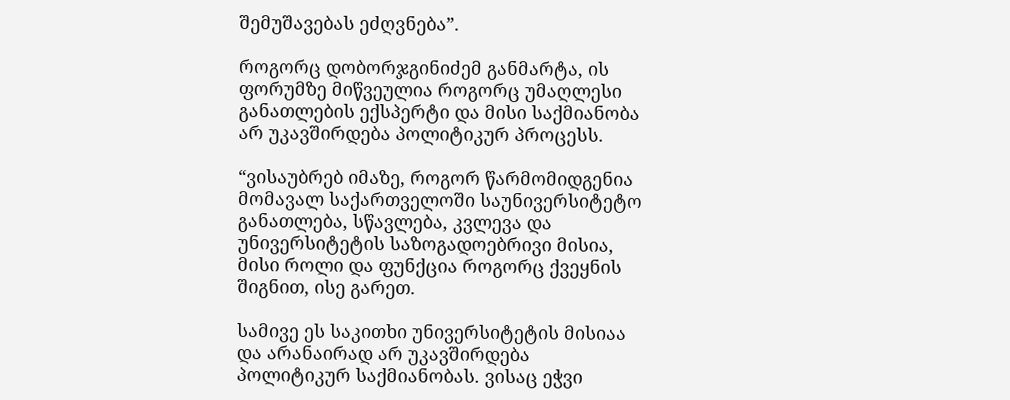შემუშავებას ეძღვნება”.

როგორც დობორჯგინიძემ განმარტა, ის ფორუმზე მიწვეულია როგორც უმაღლესი განათლების ექსპერტი და მისი საქმიანობა არ უკავშირდება პოლიტიკურ პროცესს.

“ვისაუბრებ იმაზე, როგორ წარმომიდგენია მომავალ საქართველოში საუნივერსიტეტო განათლება, სწავლება, კვლევა და უნივერსიტეტის საზოგადოებრივი მისია, მისი როლი და ფუნქცია როგორც ქვეყნის შიგნით, ისე გარეთ.

სამივე ეს საკითხი უნივერსიტეტის მისიაა და არანაირად არ უკავშირდება პოლიტიკურ საქმიანობას. ვისაც ეჭვი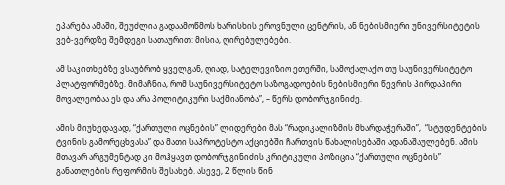ეპარება ამაში, შეუძლია გადაამოწმოს ხარისხის ეროვნული ცენტრის, ან ნებისმიერი უნივერსიტეტის ვებ-ვერდზე შემდეგი სათაურით: მისია, ღირებულებები.

ამ საკითხებზე ვსაუბრობ ყველგან, ღიად, სატელევიზიო ეთერში, სამოქალაქო თუ საუნივერსიტეტო პლატფორმებზე. მიმაჩნია, რომ საუნივერსიტეტო საზოგადოების ნებისმიერი წევრის პირდაპირი მოვალეობაა ეს და არა პოლიტიკური საქმიანობა”, – წერს დობორჯგინიძე.

ამის მიუხედავად, “ქართული ოცნების” ლიდერები მას “რადიკალიზმის მხარდაჭერაში”,  “სტუდენტების ტვინის გამორეცხვასა” და მათი საპროტესტო აქციებში ჩართვის წახალისებაში ადანაშაულებენ. ამის მთავარ არგუმენტად კი მოჰყავთ დობორჯგინიძის კრიტიკული პოზიცია “ქართული ოცნების” განათლების რეფორმის შესახებ. ასევე, 2 წლის წინ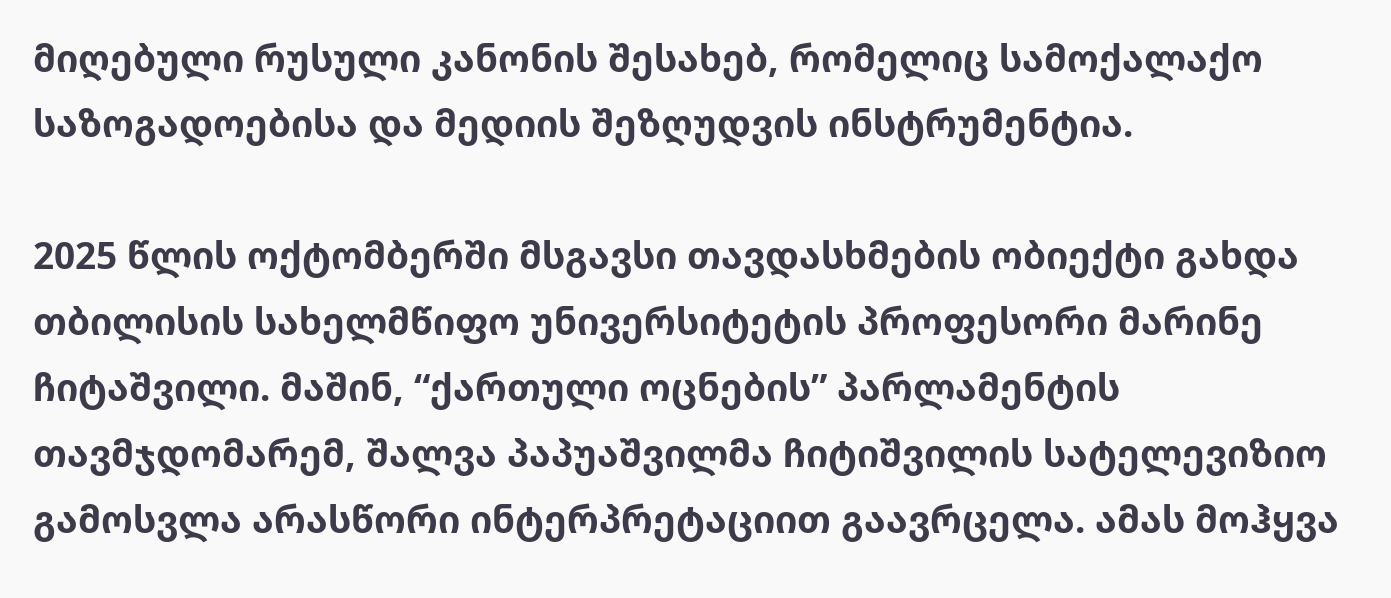მიღებული რუსული კანონის შესახებ, რომელიც სამოქალაქო საზოგადოებისა და მედიის შეზღუდვის ინსტრუმენტია.

2025 წლის ოქტომბერში მსგავსი თავდასხმების ობიექტი გახდა თბილისის სახელმწიფო უნივერსიტეტის პროფესორი მარინე ჩიტაშვილი. მაშინ, “ქართული ოცნების” პარლამენტის თავმჯდომარემ, შალვა პაპუაშვილმა ჩიტიშვილის სატელევიზიო გამოსვლა არასწორი ინტერპრეტაციით გაავრცელა. ამას მოჰყვა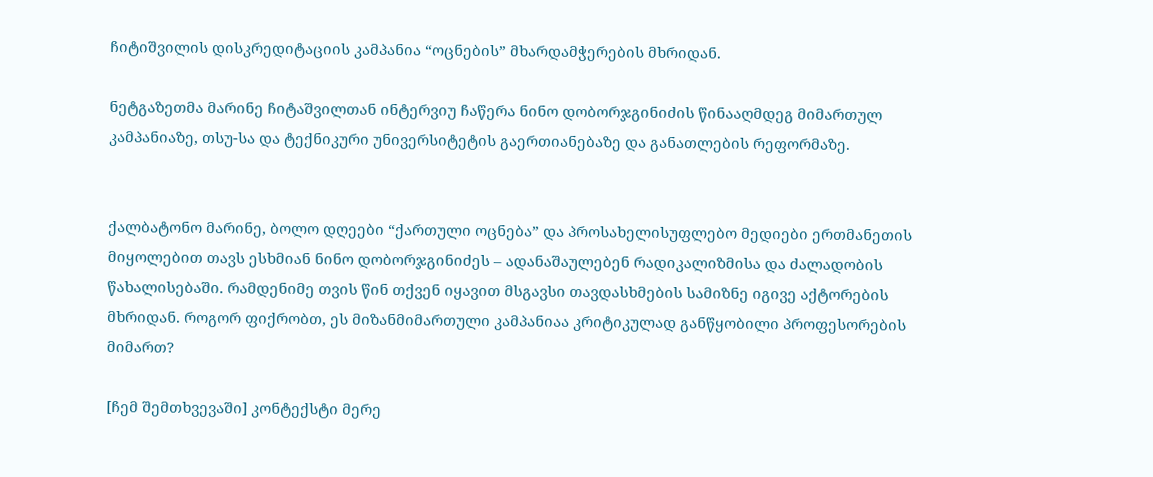ჩიტიშვილის დისკრედიტაციის კამპანია “ოცნების” მხარდამჭერების მხრიდან.

ნეტგაზეთმა მარინე ჩიტაშვილთან ინტერვიუ ჩაწერა ნინო დობორჯგინიძის წინააღმდეგ მიმართულ კამპანიაზე, თსუ-სა და ტექნიკური უნივერსიტეტის გაერთიანებაზე და განათლების რეფორმაზე.


ქალბატონო მარინე, ბოლო დღეები “ქართული ოცნება” და პროსახელისუფლებო მედიები ერთმანეთის მიყოლებით თავს ესხმიან ნინო დობორჯგინიძეს – ადანაშაულებენ რადიკალიზმისა და ძალადობის წახალისებაში. რამდენიმე თვის წინ თქვენ იყავით მსგავსი თავდასხმების სამიზნე იგივე აქტორების მხრიდან. როგორ ფიქრობთ, ეს მიზანმიმართული კამპანიაა კრიტიკულად განწყობილი პროფესორების მიმართ?

[ჩემ შემთხვევაში] კონტექსტი მერე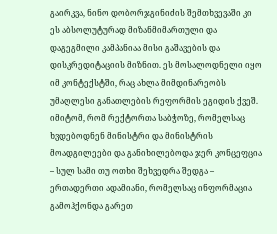გაირკვა, ნინო დობორჯგინიძის შემთხვევაში კი ეს აბსოლუტურად მიზანმიმართული და დაგეგმილი კამპანიაა მისი გაშავების და დისკრედიტაციის მიზნით. ეს მოსალოდნელი იყო იმ კონტექსტში, რაც ახლა მიმდინარეობს უმაღლესი განათლების რეფორმის ეგიდის ქვეშ. იმიტომ, რომ რექტორთა საბჭოზე, რომელსაც ხვდებოდნენ მინისტრი და მინისტრის მოადგილეები და განიხილებოდა ჯერ კონცეფცია – სულ სამი თუ ოთხი შეხვედრა შედგა – ერთადერთი ადამიანი, რომელსაც ინფორმაცია გამოჰქონდა გარეთ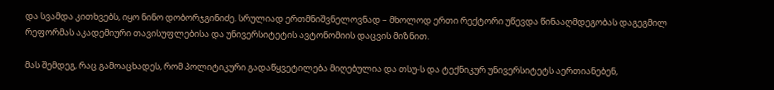და სვამდა კითხვებს, იყო ნინო დობორჯგინიძე. სრულიად ერთმნიშვნელოვნად – მხოლოდ ერთი რექტორი უწევდა წინააღმდეგობას დაგეგმილ რეფორმას აკადემიური თავისუფლებისა და უნივერსიტეტის ავტონომიის დაცვის მიზნით.

მას შემდეგ, რაც გამოაცხადეს, რომ პოლიტიკური გადაწყვეტილება მიღებულია და თსუ-ს და ტექნიკურ უნივერსიტეტს აერთიანებენ,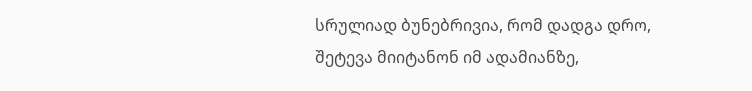სრულიად ბუნებრივია, რომ დადგა დრო, შეტევა მიიტანონ იმ ადამიანზე,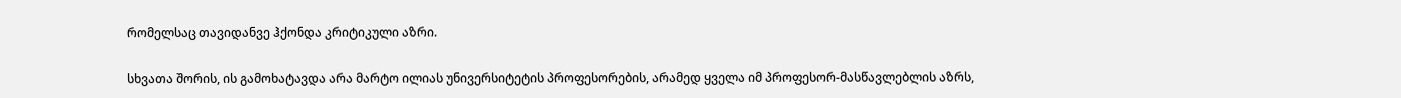რომელსაც თავიდანვე ჰქონდა კრიტიკული აზრი.

სხვათა შორის, ის გამოხატავდა არა მარტო ილიას უნივერსიტეტის პროფესორების, არამედ ყველა იმ პროფესორ-მასწავლებლის აზრს,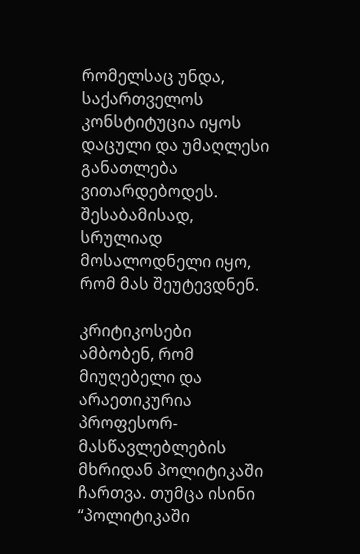რომელსაც უნდა, საქართველოს კონსტიტუცია იყოს დაცული და უმაღლესი განათლება ვითარდებოდეს. შესაბამისად, სრულიად მოსალოდნელი იყო, რომ მას შეუტევდნენ.

კრიტიკოსები ამბობენ, რომ მიუღებელი და არაეთიკურია პროფესორ-მასწავლებლების მხრიდან პოლიტიკაში ჩართვა. თუმცა ისინი “პოლიტიკაში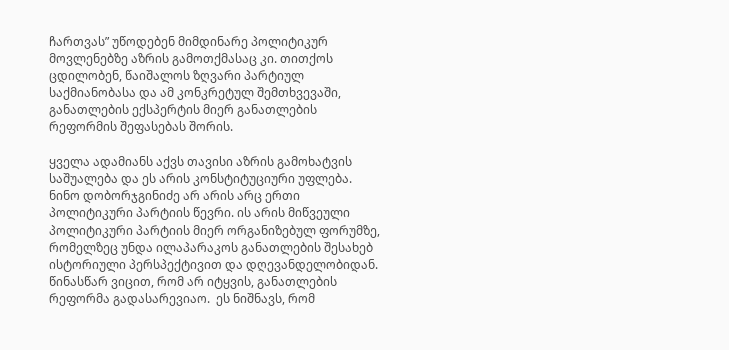ჩართვას” უწოდებენ მიმდინარე პოლიტიკურ მოვლენებზე აზრის გამოთქმასაც კი. თითქოს ცდილობენ, წაიშალოს ზღვარი პარტიულ საქმიანობასა და ამ კონკრეტულ შემთხვევაში, განათლების ექსპერტის მიერ განათლების რეფორმის შეფასებას შორის.

ყველა ადამიანს აქვს თავისი აზრის გამოხატვის საშუალება და ეს არის კონსტიტუციური უფლება. ნინო დობორჯგინიძე არ არის არც ერთი პოლიტიკური პარტიის წევრი. ის არის მიწვეული პოლიტიკური პარტიის მიერ ორგანიზებულ ფორუმზე, რომელზეც უნდა ილაპარაკოს განათლების შესახებ ისტორიული პერსპექტივით და დღევანდელობიდან. წინასწარ ვიცით, რომ არ იტყვის, განათლების რეფორმა გადასარევიაო.  ეს ნიშნავს, რომ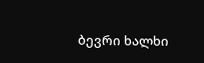ბევრი ხალხი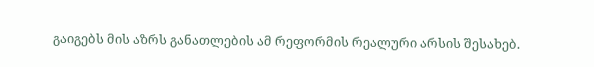გაიგებს მის აზრს განათლების ამ რეფორმის რეალური არსის შესახებ.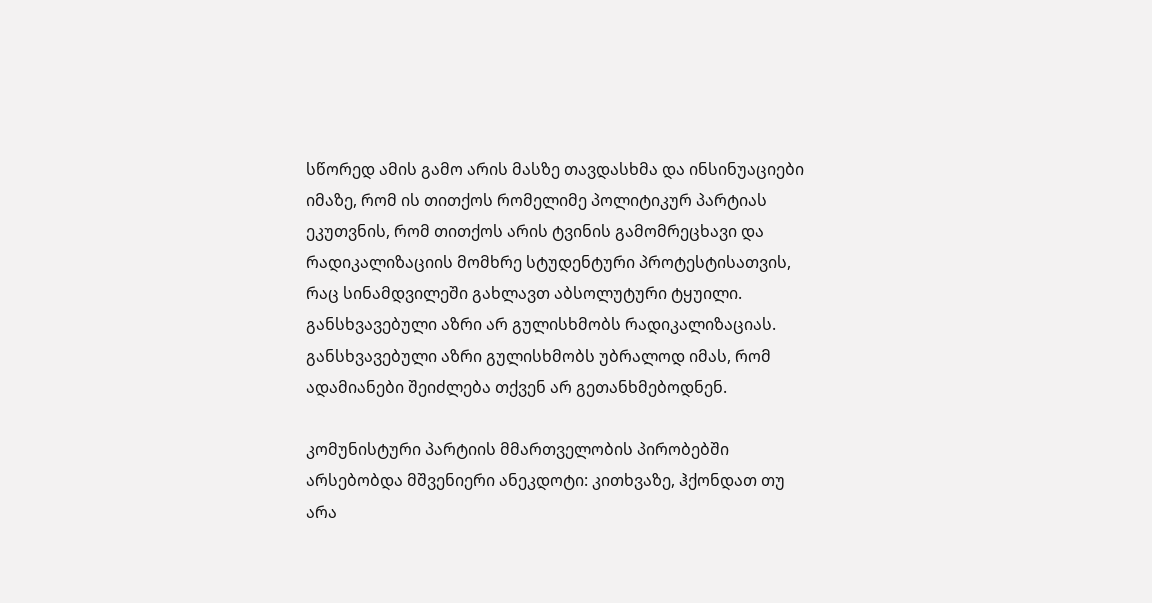სწორედ ამის გამო არის მასზე თავდასხმა და ინსინუაციები იმაზე, რომ ის თითქოს რომელიმე პოლიტიკურ პარტიას ეკუთვნის, რომ თითქოს არის ტვინის გამომრეცხავი და რადიკალიზაციის მომხრე სტუდენტური პროტესტისათვის, რაც სინამდვილეში გახლავთ აბსოლუტური ტყუილი. განსხვავებული აზრი არ გულისხმობს რადიკალიზაციას. განსხვავებული აზრი გულისხმობს უბრალოდ იმას, რომ ადამიანები შეიძლება თქვენ არ გეთანხმებოდნენ.

კომუნისტური პარტიის მმართველობის პირობებში არსებობდა მშვენიერი ანეკდოტი: კითხვაზე, ჰქონდათ თუ არა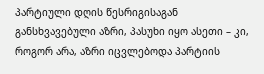პარტიული დღის წესრიგისაგან განსხვავებული აზრი, პასუხი იყო ასეთი – კი, როგორ არა, აზრი იცვლებოდა პარტიის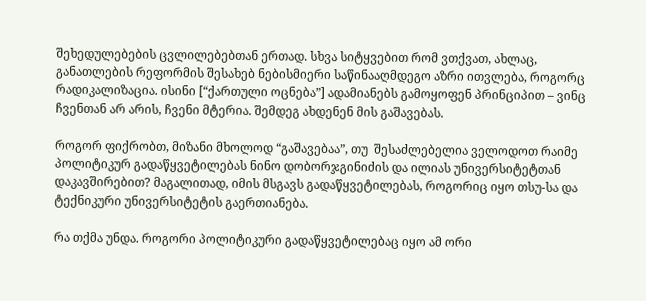შეხედულებების ცვლილებებთან ერთად. სხვა სიტყვებით რომ ვთქვათ, ახლაც, განათლების რეფორმის შესახებ ნებისმიერი საწინააღმდეგო აზრი ითვლება, როგორც რადიკალიზაცია. ისინი [“ქართული ოცნება”] ადამიანებს გამოყოფენ პრინციპით – ვინც ჩვენთან არ არის, ჩვენი მტერია. შემდეგ ახდენენ მის გაშავებას.

როგორ ფიქრობთ, მიზანი მხოლოდ “გაშავებაა”, თუ  შესაძლებელია ველოდოთ რაიმე პოლიტიკურ გადაწყვეტილებას ნინო დობორჯგინიძის და ილიას უნივერსიტეტთან დაკავშირებით? მაგალითად, იმის მსგავს გადაწყვეტილებას, როგორიც იყო თსუ-სა და ტექნიკური უნივერსიტეტის გაერთიანება.

რა თქმა უნდა. როგორი პოლიტიკური გადაწყვეტილებაც იყო ამ ორი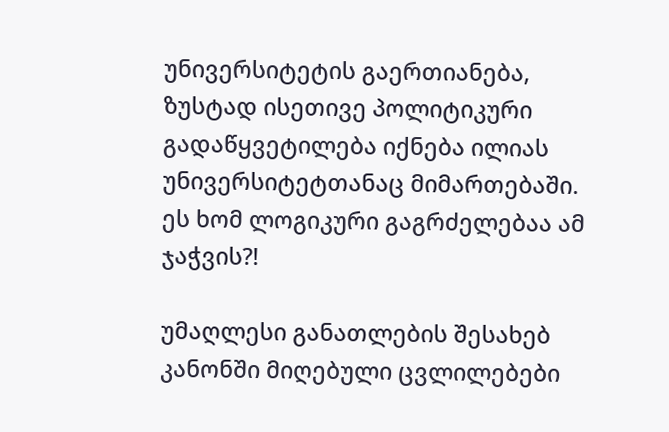უნივერსიტეტის გაერთიანება, ზუსტად ისეთივე პოლიტიკური გადაწყვეტილება იქნება ილიას უნივერსიტეტთანაც მიმართებაში. ეს ხომ ლოგიკური გაგრძელებაა ამ ჯაჭვის?!

უმაღლესი განათლების შესახებ კანონში მიღებული ცვლილებები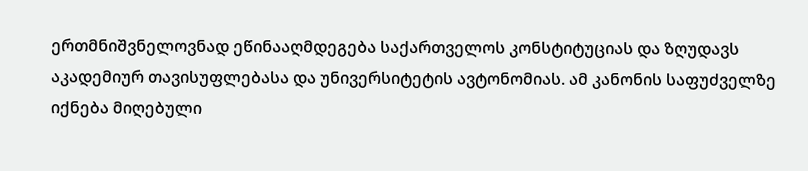ერთმნიშვნელოვნად ეწინააღმდეგება საქართველოს კონსტიტუციას და ზღუდავს აკადემიურ თავისუფლებასა და უნივერსიტეტის ავტონომიას. ამ კანონის საფუძველზე იქნება მიღებული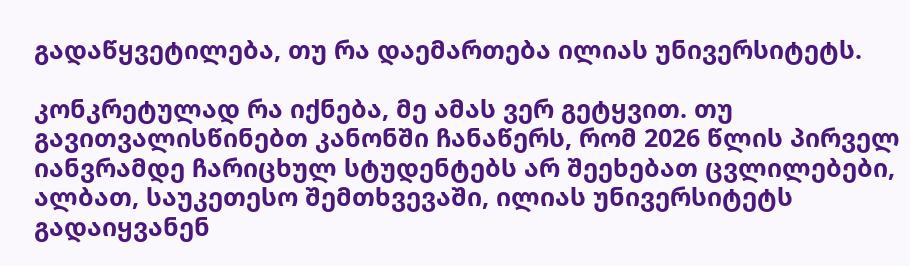გადაწყვეტილება, თუ რა დაემართება ილიას უნივერსიტეტს.

კონკრეტულად რა იქნება, მე ამას ვერ გეტყვით. თუ გავითვალისწინებთ კანონში ჩანაწერს, რომ 2026 წლის პირველ იანვრამდე ჩარიცხულ სტუდენტებს არ შეეხებათ ცვლილებები, ალბათ, საუკეთესო შემთხვევაში, ილიას უნივერსიტეტს გადაიყვანენ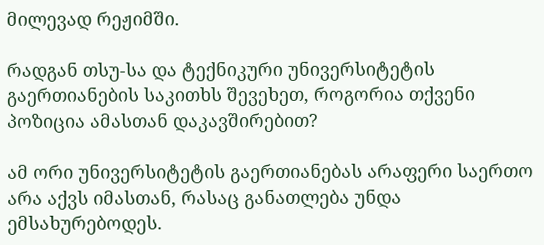მილევად რეჟიმში.

რადგან თსუ-სა და ტექნიკური უნივერსიტეტის გაერთიანების საკითხს შევეხეთ, როგორია თქვენი პოზიცია ამასთან დაკავშირებით?

ამ ორი უნივერსიტეტის გაერთიანებას არაფერი საერთო არა აქვს იმასთან, რასაც განათლება უნდა ემსახურებოდეს.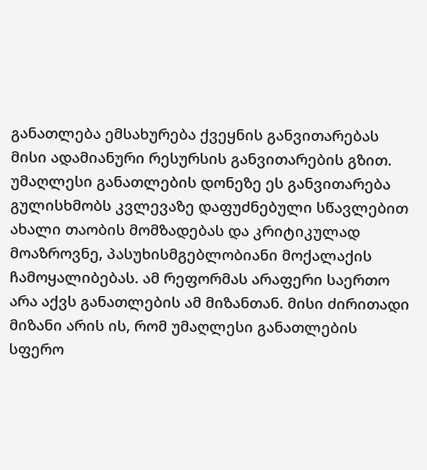განათლება ემსახურება ქვეყნის განვითარებას მისი ადამიანური რესურსის განვითარების გზით. უმაღლესი განათლების დონეზე ეს განვითარება გულისხმობს კვლევაზე დაფუძნებული სწავლებით ახალი თაობის მომზადებას და კრიტიკულად მოაზროვნე, პასუხისმგებლობიანი მოქალაქის ჩამოყალიბებას. ამ რეფორმას არაფერი საერთო არა აქვს განათლების ამ მიზანთან. მისი ძირითადი მიზანი არის ის, რომ უმაღლესი განათლების სფერო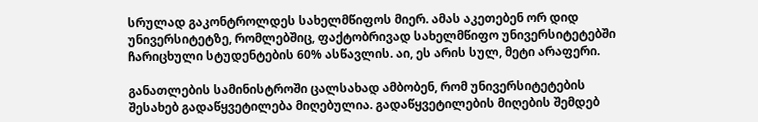სრულად გაკონტროლდეს სახელმწიფოს მიერ. ამას აკეთებენ ორ დიდ უნივერსიტეტზე, რომლებშიც, ფაქტობრივად სახელმწიფო უნივერსიტეტებში ჩარიცხული სტუდენტების 60% ასწავლის. აი, ეს არის სულ, მეტი არაფერი.

განათლების სამინისტროში ცალსახად ამბობენ, რომ უნივერსიტეტების შესახებ გადაწყვეტილება მიღებულია. გადაწყვეტილების მიღების შემდებ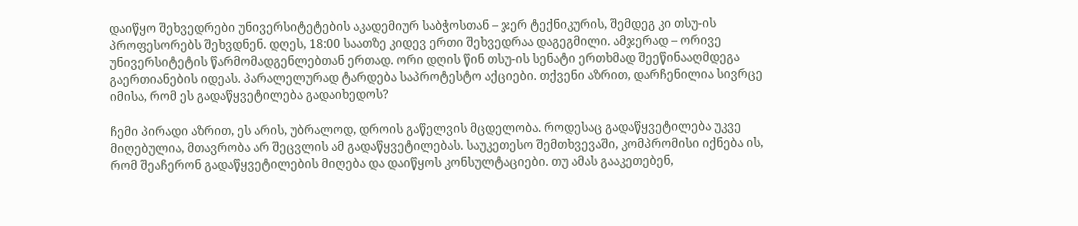დაიწყო შეხვედრები უნივერსიტეტების აკადემიურ საბჭოსთან – ჯერ ტექნიკურის, შემდეგ კი თსუ-ის პროფესორებს შეხვდნენ. დღეს, 18:00 საათზე კიდევ ერთი შეხვედრაა დაგეგმილი. ამჯერად – ორივე უნივერსიტეტის წარმომადგენლებთან ერთად. ორი დღის წინ თსუ-ის სენატი ერთხმად შეეწინააღმდეგა გაერთიანების იდეას. პარალელურად ტარდება საპროტესტო აქციები. თქვენი აზრით, დარჩენილია სივრცე იმისა, რომ ეს გადაწყვეტილება გადაიხედოს?

ჩემი პირადი აზრით, ეს არის, უბრალოდ, დროის გაწელვის მცდელობა. როდესაც გადაწყვეტილება უკვე მიღებულია, მთავრობა არ შეცვლის ამ გადაწყვეტილებას. საუკეთესო შემთხვევაში, კომპრომისი იქნება ის, რომ შეაჩერონ გადაწყვეტილების მიღება და დაიწყოს კონსულტაციები. თუ ამას გააკეთებენ,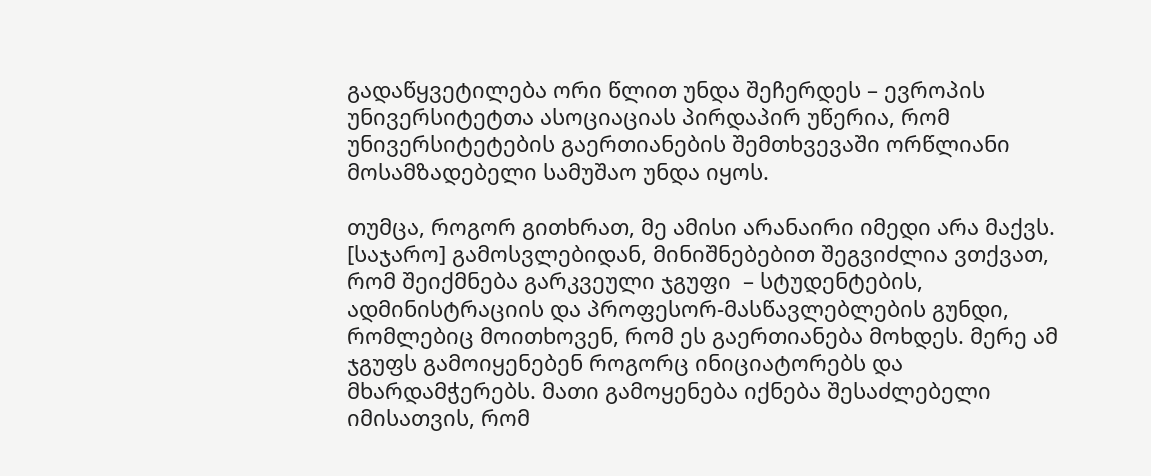გადაწყვეტილება ორი წლით უნდა შეჩერდეს – ევროპის უნივერსიტეტთა ასოციაციას პირდაპირ უწერია, რომ უნივერსიტეტების გაერთიანების შემთხვევაში ორწლიანი მოსამზადებელი სამუშაო უნდა იყოს.

თუმცა, როგორ გითხრათ, მე ამისი არანაირი იმედი არა მაქვს. [საჯარო] გამოსვლებიდან, მინიშნებებით შეგვიძლია ვთქვათ, რომ შეიქმნება გარკვეული ჯგუფი  – სტუდენტების, ადმინისტრაციის და პროფესორ-მასწავლებლების გუნდი, რომლებიც მოითხოვენ, რომ ეს გაერთიანება მოხდეს. მერე ამ ჯგუფს გამოიყენებენ როგორც ინიციატორებს და მხარდამჭერებს. მათი გამოყენება იქნება შესაძლებელი იმისათვის, რომ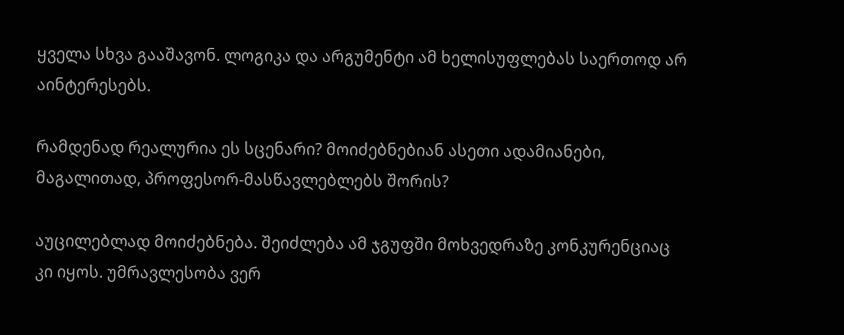ყველა სხვა გააშავონ. ლოგიკა და არგუმენტი ამ ხელისუფლებას საერთოდ არ აინტერესებს.

რამდენად რეალურია ეს სცენარი? მოიძებნებიან ასეთი ადამიანები, მაგალითად, პროფესორ-მასწავლებლებს შორის?

აუცილებლად მოიძებნება. შეიძლება ამ ჯგუფში მოხვედრაზე კონკურენციაც კი იყოს. უმრავლესობა ვერ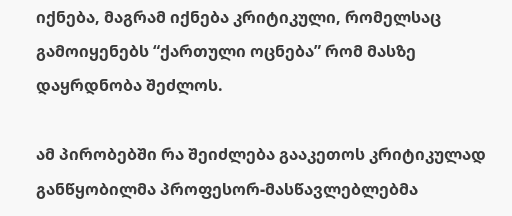იქნება, მაგრამ იქნება კრიტიკული, რომელსაც გამოიყენებს “ქართული ოცნება” რომ მასზე დაყრდნობა შეძლოს.

ამ პირობებში რა შეიძლება გააკეთოს კრიტიკულად განწყობილმა პროფესორ-მასწავლებლებმა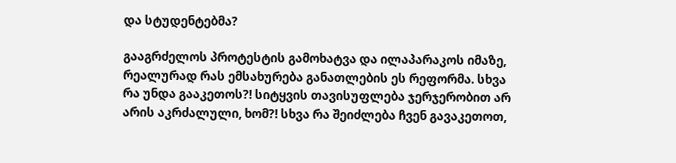და სტუდენტებმა?

გააგრძელოს პროტესტის გამოხატვა და ილაპარაკოს იმაზე, რეალურად რას ემსახურება განათლების ეს რეფორმა. სხვა რა უნდა გააკეთოს?! სიტყვის თავისუფლება ჯერჯერობით არ არის აკრძალული, ხომ?! სხვა რა შეიძლება ჩვენ გავაკეთოთ,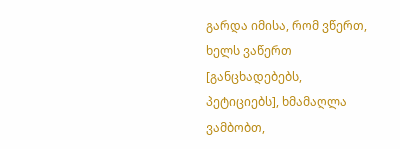გარდა იმისა, რომ ვწერთ, ხელს ვაწერთ [განცხადებებს, პეტიციებს], ხმამაღლა ვამბობთ,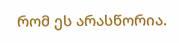რომ ეს არასწორია.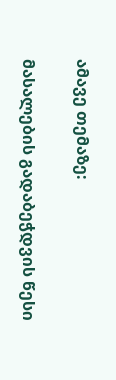ამავე თემაზე:

მასალების გადაბეჭდვის წესი